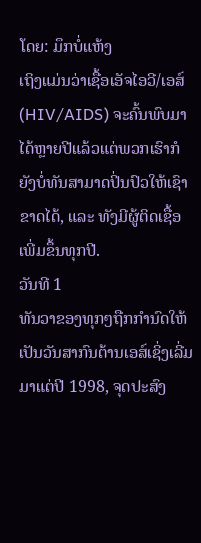ໂດຍ: ມຶກບໍ່ແຫ້ງ
ເຖິງແມ່ນວ່າເຊື້ອເອັຈໄອວີ/ເອສ໌(HIV/AIDS) ຈະຄົ້ນພົບມາໄດ້ຫຼາຍປີແລ້ວແຕ່ພວກເຮົາກໍຍັງບໍ່ທັນສາມາດປິ່ນປົວໃຫ້ເຊົາຂາດໄດ້, ແລະ ທັງມີຜູ້ຕິດເຊື້ອເພີ່ມຂຶ້ນທຸກປີ.
ວັນທີ 1
ທັນວາຂອງທຸກໆຖືກກຳນົດໃຫ້ເປັນວັນສາກົນຕ້ານເອສ໌ເຊິ່ງເລີ່ມມາແຕ່ປີ 1998, ຈຸດປະສົງ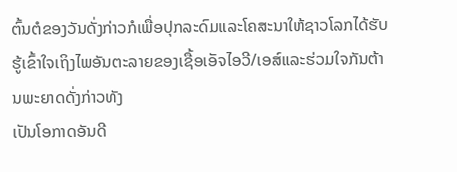ຕົ້ນຕໍຂອງວັນດັ່ງກ່າວກໍເພື່ອປຸກລະດົມແລະໂຄສະນາໃຫ້ຊາວໂລກໄດ້ຮັບຮູ້ເຂົ້າໃຈເຖິງໄພອັນຕະລາຍຂອງເຊື້ອເອັຈໄອວີ/ເອສ໌ແລະຮ່ວມໃຈກັນຕ້ານພະຍາດດັ່ງກ່າວທັງ
ເປັນໂອກາດອັນດີ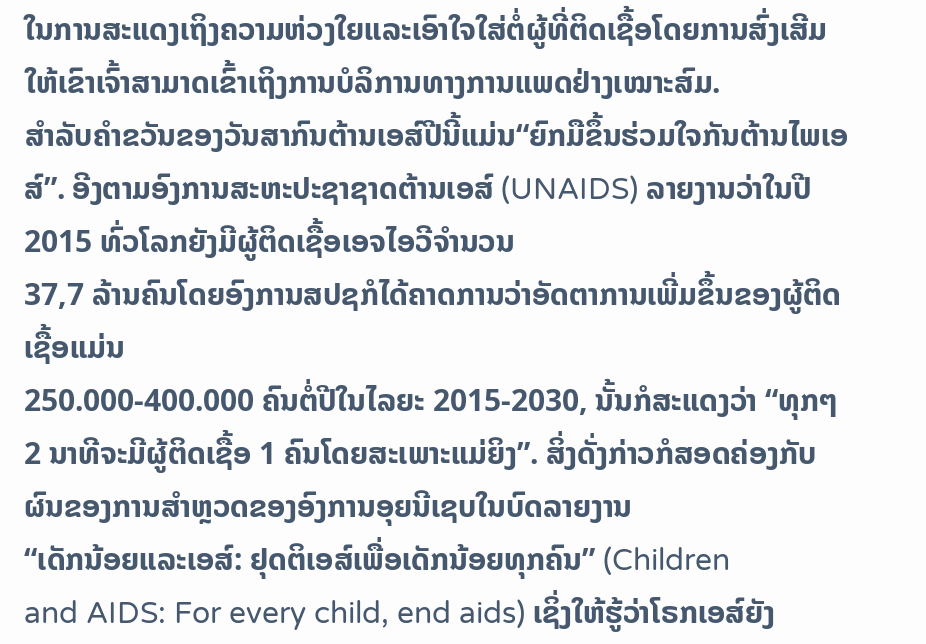ໃນການສະແດງເຖິງຄວາມຫ່ວງໃຍແລະເອົາໃຈໃສ່ຕໍ່ຜູ້ທີ່ຕິດເຊື້ອໂດຍການສົ່ງເສີມໃຫ້ເຂົາເຈົ້າສາມາດເຂົ້າເຖິງການບໍລິການທາງການແພດຢ່າງເໝາະສົມ.
ສຳລັບຄຳຂວັນຂອງວັນສາກົນຕ້ານເອສ໌ປີນີ້ແມ່ນ“ຍົກມືຂຶ້ນຮ່ວມໃຈກັນຕ້ານໄພເອສ໌”. ອີງຕາມອົງການສະຫະປະຊາຊາດຕ້ານເອສ໌ (UNAIDS) ລາຍງານວ່າໃນປີ 2015 ທົ່ວໂລກຍັງມີຜູ້ຕິດເຊື້ອເອຈໄອວີຈຳນວນ
37,7 ລ້ານຄົນໂດຍອົງການສປຊກໍໄດ້ຄາດການວ່າອັດຕາການເພີ່ມຂຶ້ນຂອງຜູ້ຕິດເຊື້ອແມ່ນ
250.000-400.000 ຄົນຕໍ່ປີໃນໄລຍະ 2015-2030, ນັ້ນກໍສະແດງວ່າ “ທຸກໆ 2 ນາທີຈະມີຜູ້ຕິດເຊື້ອ 1 ຄົນໂດຍສະເພາະແມ່ຍິງ”. ສິ່ງດັ່ງກ່າວກໍສອດຄ່ອງກັບຜົນຂອງການສຳຫຼວດຂອງອົງການອຸຍນີເຊບໃນບົດລາຍງານ
“ເດັກນ້ອຍແລະເອສ໌: ຢຸດຕິເອສ໌ເພື່ອເດັກນ້ອຍທຸກຄົນ” (Children
and AIDS: For every child, end aids) ເຊິ່ງໃຫ້ຮູ້ວ່າໂຣກເອສ໌ຍັງ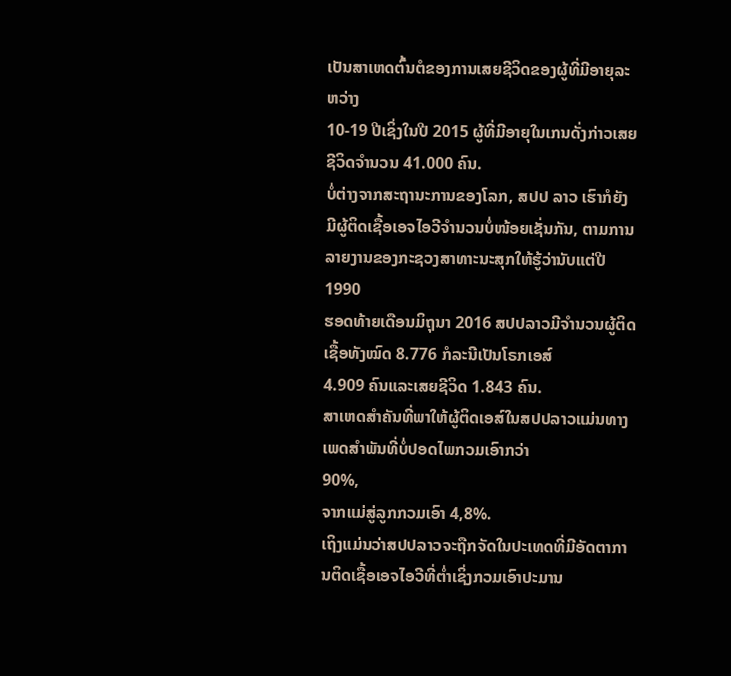ເປັນສາເຫດຕົ້ນຕໍຂອງການເສຍຊີວິດຂອງຜູ້ທີ່ມີອາຍຸລະຫວ່າງ
10-19 ປີເຊິ່ງໃນປີ 2015 ຜູ້ທີ່ມີອາຍຸໃນເກນດັ່ງກ່າວເສຍຊີວິດຈຳນວນ 41.000 ຄົນ.
ບໍ່ຕ່າງຈາກສະຖານະການຂອງໂລກ, ສປປ ລາວ ເຮົາກໍຍັງມີຜູ້ຕິດເຊື້ອເອຈໄອວີຈຳນວນບໍ່ໜ້ອຍເຊັ່ນກັນ, ຕາມການລາຍງານຂອງກະຊວງສາທາະນະສຸກໃຫ້ຮູ້ວ່ານັບແຕ່ປີ 1990
ຮອດທ້າຍເດືອນມິຖຸນາ 2016 ສປປລາວມີຈຳນວນຜູ້ຕິດເຊື້ອທັງໝົດ 8.776 ກໍລະນີເປັນໂຣກເອສ໌
4.909 ຄົນແລະເສຍຊີວິດ 1.843 ຄົນ.
ສາເຫດສຳຄັນທີ່ພາໃຫ້ຜູ້ຕິດເອສ໌ໃນສປປລາວແມ່ນທາງເພດສຳພັນທີ່ບໍ່ປອດໄພກວມເອົາກວ່າ
90%,
ຈາກແມ່ສູ່ລູກກວມເອົາ 4,8%.
ເຖິງແມ່ນວ່າສປປລາວຈະຖືກຈັດໃນປະເທດທີ່ມີອັດຕາການຕິດເຊື້ອເອຈໄອວີທີ່ຕໍ່າເຊິ່ງກວມເອົາປະມານ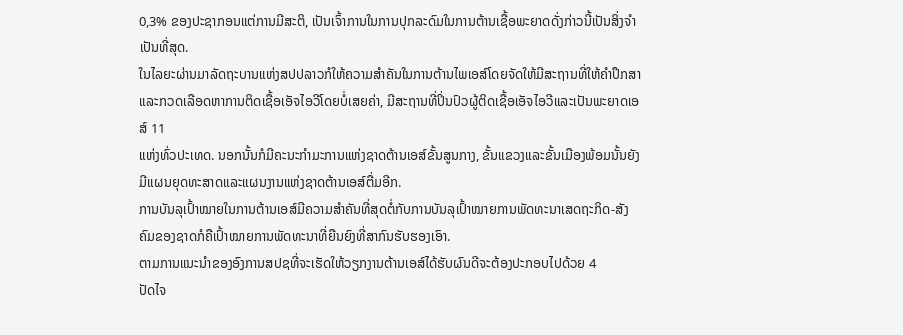0,3% ຂອງປະຊາກອນແຕ່ການມີສະຕິ, ເປັນເຈົ້າການໃນການປຸກລະດົມໃນການຕ້ານເຊື້ອພະຍາດດັ່ງກ່າວນີ້ເປັນສິ່ງຈຳເປັນທີ່ສຸດ.
ໃນໄລຍະຜ່ານມາລັດຖະບານແຫ່ງສປປລາວກໍໃຫ້ຄວາມສຳຄັນໃນການຕ້ານໄພເອສ໌ໂດຍຈັດໃຫ້ມີສະຖານທີ່ໃຫ້ຄຳປຶກສາແລະກວດເລືອດຫາການຕິດເຊື້ອເອັຈໄອວີໂດຍບໍ່ເສຍຄ່າ, ມີສະຖານທີ່ປິ່ນປົວຜູ້ຕິດເຊື້ອເອັຈໄອວີແລະເປັນພະຍາດເອສ໌ 11
ແຫ່ງທົ່ວປະເທດ. ນອກນັ້ນກໍມີຄະນະກຳມະການແຫ່ງຊາດຕ້ານເອສ໌ຂັ້ນສູນກາງ, ຂັ້ນແຂວງແລະຂັ້ນເມືອງພ້ອມນັ້ນຍັງມີແຜນຍຸດທະສາດແລະແຜນງານແຫ່ງຊາດຕ້ານເອສ໌ຕື່ມອີກ.
ການບັນລຸເປົ້າໝາຍໃນການຕ້ານເອສ໌ມີຄວາມສຳຄັນທີ່ສຸດຕໍ່ກັບການບັນລຸເປົ້າໝາຍການພັດທະນາເສດຖະກິດ-ສັງຄົມຂອງຊາດກໍຄືເປົ້າໝາຍການພັດທະນາທີ່ຍືນຍົງທີ່ສາກົນຮັບຮອງເອົາ.
ຕາມການແນະນຳຂອງອົງການສປຊທີ່ຈະເຮັດໃຫ້ວຽກງານຕ້ານເອສ໌ໄດ້ຮັບຜົນດີຈະຕ້ອງປະກອບໄປດ້ວຍ 4
ປັດໄຈ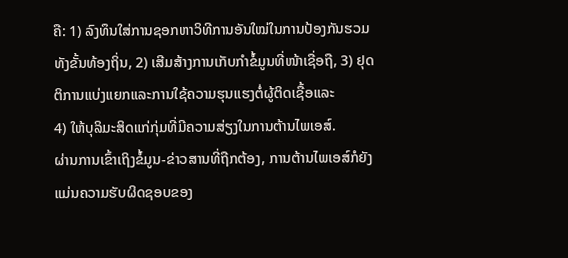ຄື: 1) ລົງທຶນໃສ່ການຊອກຫາວິທີການອັນໃໝ່ໃນການປ້ອງກັນຮວມທັງຂັ້ນທ້ອງຖິ່ນ, 2) ເສີມສ້າງການເກັບກຳຂໍ້ມູນທີ່ໜ້າເຊື່ອຖື, 3) ຢຸດຕິການແບ່ງແຍກແລະການໃຊ້ຄວາມຮຸນແຮງຕໍ່ຜູ້ຕິດເຊື້ອແລະ
4) ໃຫ້ບຸລິມະສິດແກ່ກຸ່ມທີ່ມີຄວາມສ່ຽງໃນການຕ້ານໄພເອສ໌.
ຜ່ານການເຂົ້າເຖິງຂໍ້ມູນ-ຂ່າວສານທີ່ຖືກຕ້ອງ, ການຕ້ານໄພເອສ໌ກໍຍັງແມ່ນຄວາມຮັບຜິດຊອບຂອງ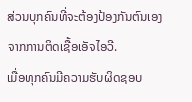ສ່ວນບຸກຄົນທີ່ຈະຕ້ອງປ້ອງກັນຕົນເອງຈາກການຕິດເຊື້ອເອັຈໄອວີ.
ເມື່ອທຸກຄົນມີຄວາມຮັບຜິດຊອບ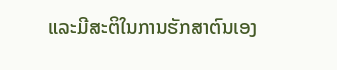ແລະມີສະຕິໃນການຮັກສາຕົນເອງ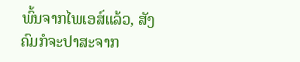ພົ້ນຈາກໄພເອສ໌ແລ້ວ, ສັງຄົມກໍຈະປາສະຈາກ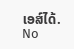ເອສ໌ໄດ້.
No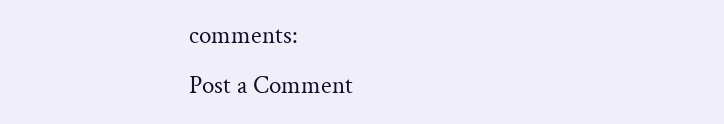comments:
Post a Comment